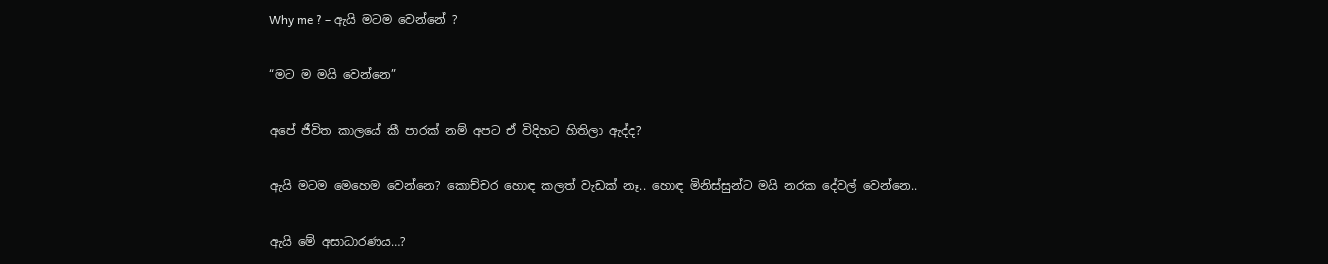Why me ? – ඇයි මටම වෙන්නේ ?

“මට ම මයි වෙන්නෙ”

අපේ ජීවිත කාලයේ කී පාරක් නම් අපට ඒ විදිහට හිතිලා ඇද්ද?

ඇයි මටම මෙහෙම වෙන්නෙ? කොච්චර හොඳ කලත් වැඩක් නෑ.. හොඳ මිනිස්සුන්ට මයි නරක දේවල් වෙන්නෙ..

ඇයි මේ අසාධාරණය…?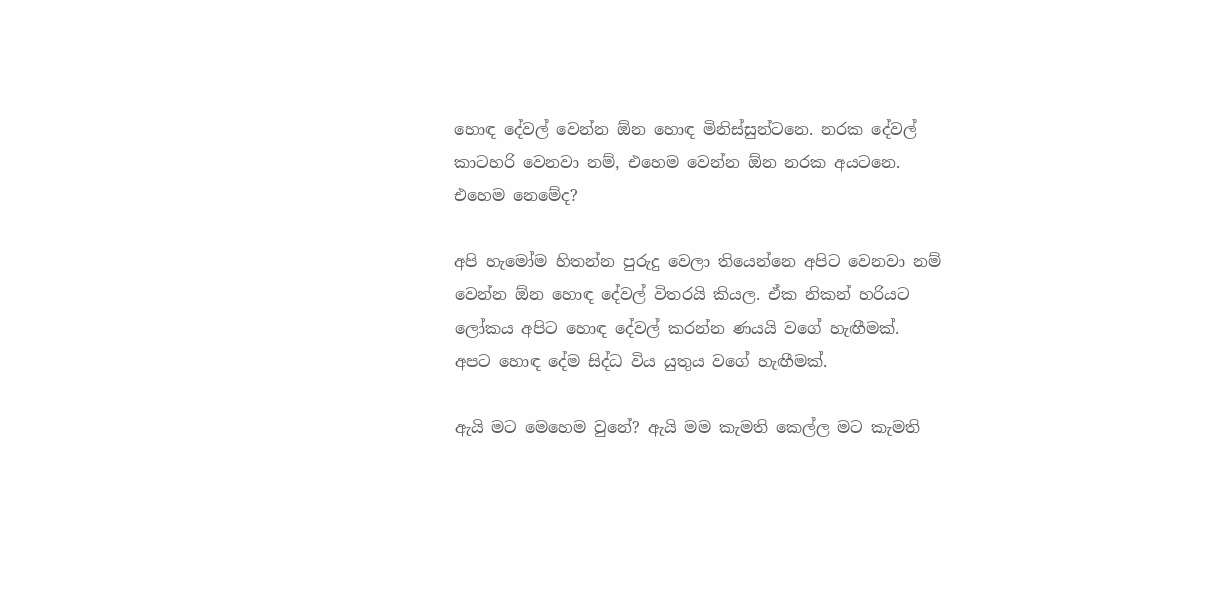හොඳ දේවල් වෙන්න ඕන හොඳ මිනිස්සුන්ටනෙ. නරක දේවල් කාටහරි වෙනවා නම්, එහෙම වෙන්න ඕන නරක අයටනෙ. එහෙම නෙමේද?

අපි හැමෝම හිතන්න පුරුදු වෙලා තියෙන්නෙ අපිට වෙනවා නම් වෙන්න ඕන හොඳ දේවල් විතරයි කියල. ඒක නිකන් හරියට ලෝකය අපිට හොඳ දේවල් කරන්න ණයයි වගේ හැඟීමක්. අපට හොඳ දේම සිද්ධ විය යුතුය වගේ හැඟීමක්.

ඇයි මට මෙහෙම වුනේ? ඇයි මම කැමති කෙල්ල මට කැමති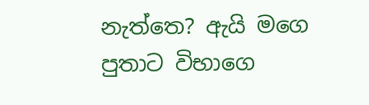නැත්තෙ? ඇයි මගෙ පුතාට විභාගෙ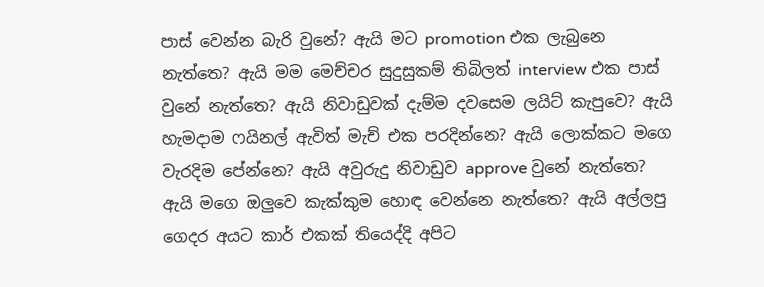පාස් වෙන්න බැරි වුනේ? ඇයි මට promotion එක ලැබුනෙ නැත්තෙ? ඇයි මම මෙච්චර සුදුසුකම් තිබිලත් interview එක පාස්  වුනේ නැත්තෙ? ඇයි නිවාඩුවක් දැම්ම දවසෙම ලයිට් කැපුවෙ? ඇයි හැමදාම ෆයිනල් ඇවිත් මැච් එක පරදින්නෙ? ඇයි ලොක්කට මගෙ වැරදිම පේන්නෙ? ඇයි අවුරුදු නිවාඩුව approve වුනේ නැත්තෙ? ඇයි මගෙ ඔලුවෙ කැක්කුම හොඳ වෙන්නෙ නැත්තෙ? ඇයි අල්ලපු ගෙදර අයට කාර් එකක් තියෙද්දි අපිට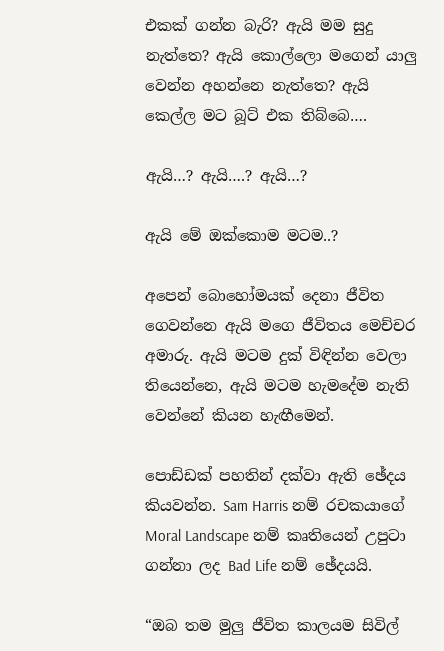එකක් ගන්න බැරි? ඇයි මම සුදු නැත්තෙ? ඇයි කොල්ලො මගෙන් යාලු වෙන්න අහන්නෙ නැත්තෙ? ඇයි කෙල්ල මට බූට් එක තිබ්බෙ….

ඇයි…? ඇයි….? ඇයි…?

ඇයි මේ ඔක්කොම මටම..?

අපෙන් බොහෝමයක් දෙනා ජීවිත ගෙවන්නෙ ඇයි මගෙ ජීවිතය මෙච්චර අමාරු. ඇයි මටම දුක් විඳින්න වෙලා තියෙන්නෙ, ඇයි මටම හැමදේම නැති වෙන්නේ කියන හැඟීමෙන්.

පොඩ්ඩක් පහතින් දක්වා ඇති ඡේදය කියවන්න. Sam Harris නම් රචකයාගේ Moral Landscape නම් කෘතියෙන් උපුටා ගන්නා ලද Bad Life නම් ඡේදයයි.

“ඔබ තම මුලු ජීවිත කාලයම සිවිල්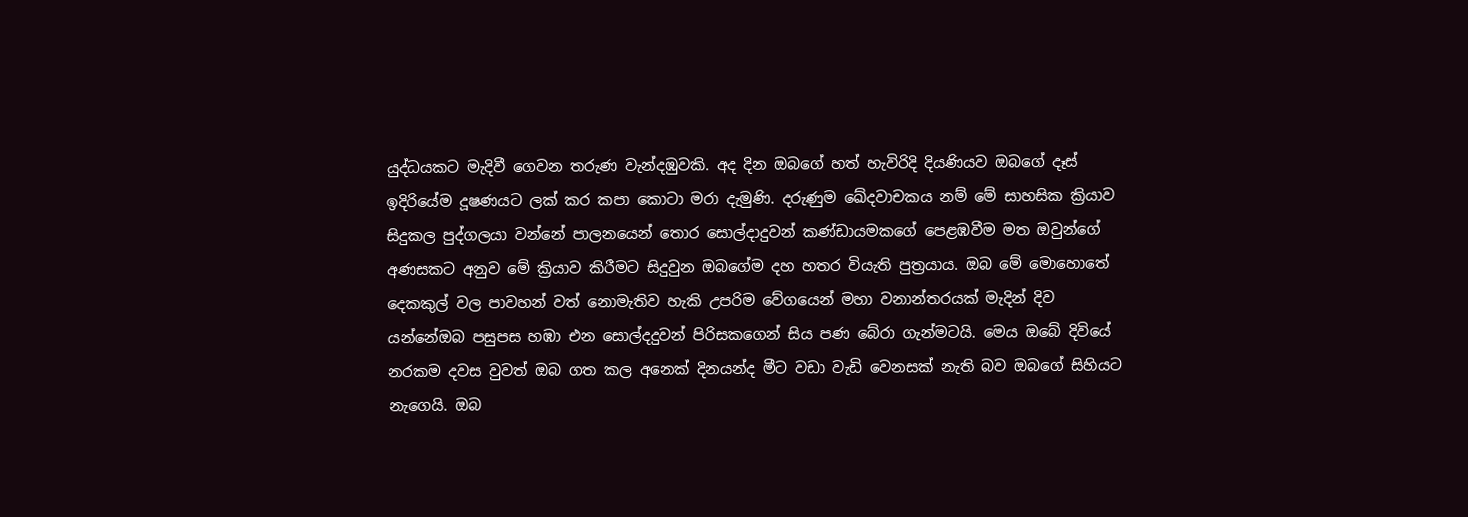යුද්ධයකට මැදිවී ගෙවන තරුණ වැන්දඹුවකි. අද දින ඔබගේ හත් හැවිරිදි දියණියව ඔබගේ දෑස් ඉදිරියේම දූෂණයට ලක් කර කපා කොටා මරා දැමුණි. දරුණුම ඛේදවාචකය නම් මේ සාහසික ක්‍රියාව සිදුකල පුද්ගලයා වන්නේ පාලනයෙන් තොර සොල්දාදුවන් කණ්ඩායමකගේ පෙළඹවීම මත ඔවුන්ගේ අණසකට අනුව මේ ක්‍රියාව කිරීමට සිදුවුන ඔබගේම දහ හතර වියැති පුත්‍රයාය. ඔබ මේ මොහොතේ දෙකකුල් වල පාවහන් වත් නොමැතිව හැකි උපරිම වේගයෙන් මහා වනාන්තරයක් මැදින් දිව යන්නේඔබ පසුපස හඹා එන සොල්දදුවන් පිරිසකගෙන් සිය පණ බේරා ගැන්මටයි. මෙය ඔබේ දිවියේ නරකම දවස වුවත් ඔබ ගත කල අනෙක් දිනයන්ද මීට වඩා වැඩි වෙනසක් නැති බව ඔබගේ සිහියට නැගෙයි. ඔබ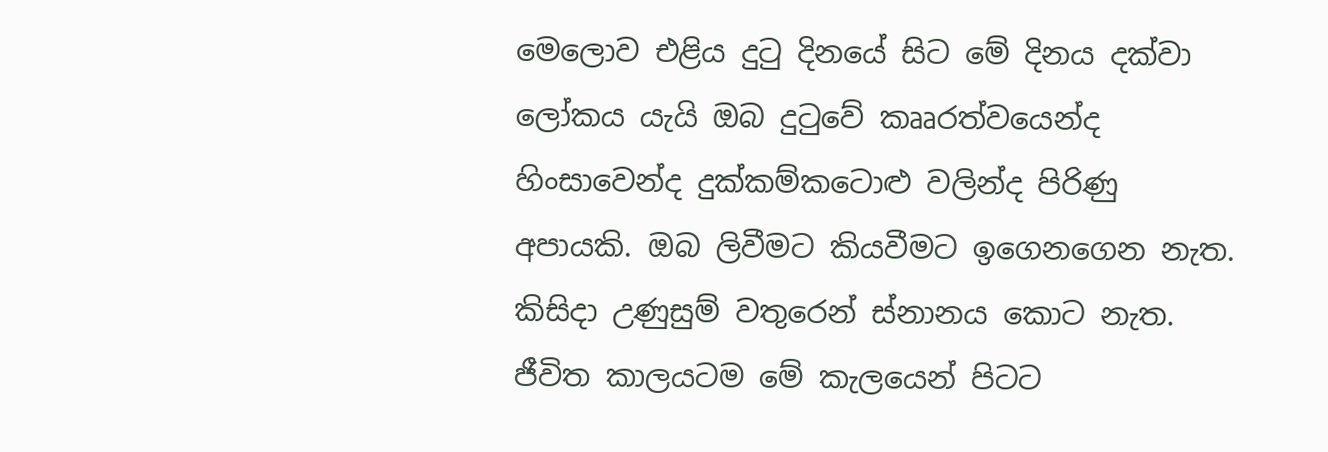මෙලොව එළිය දුටු දිනයේ සිට මේ දිනය දක්වා  ලෝකය යැයි ඔබ දුටුවේ කෲරත්වයෙන්ද හිංසාවෙන්ද දුක්කම්කටොළු වලින්ද පිරිණු අපායකි. ඔබ ලිවීමට කියවීමට ඉගෙනගෙන නැත. කිසිදා උණුසුම් වතුරෙන් ස්නානය කොට නැත. ජීවිත කාලයටම මේ කැලයෙන් පිටට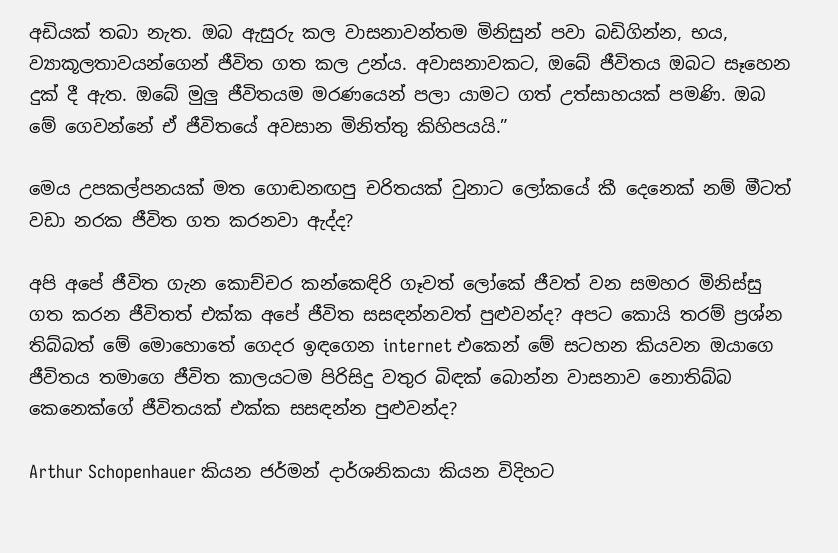අඩියක් තබා නැත. ඔබ ඇසුරු කල වාසනාවන්තම මිනිසුන් පවා බඩිගින්න, භය, ව්‍යාකූලතාවයන්ගෙන් ජීවිත ගත කල උන්ය. අවාසනාවකට, ඔබේ ජීවිතය ඔබට සෑහෙන දුක් දී ඇත. ඔබේ මුලු ජීවිතයම මරණයෙන් පලා යාමට ගත් උත්සාහයක් පමණි. ඔබ මේ ගෙවන්නේ ඒ ජීවිතයේ අවසාන මිනිත්තු කිහිපයයි.”

මෙය උපකල්පනයක් මත ගොඬනඟපු චරිතයක් වුනාට ලෝකයේ කී දෙනෙක් නම් මීටත් වඩා නරක ජීවිත ගත කරනවා ඇද්ද?

අපි අපේ ජීවිත ගැන කොච්චර කන්කෙඳිරි ගෑවත් ලෝකේ ජීවත් වන සමහර මිනිස්සු ගත කරන ජීවිතත් එක්ක අපේ ජීවිත සසඳන්නවත් පුළුවන්ද? අපට කොයි තරම් ප්‍රශ්න තිබ්බත් මේ මොහොතේ ගෙදර ඉඳගෙන internet එකෙන් මේ සටහන කියවන ඔයාගෙ ජීවිතය තමාගෙ ජීවිත කාලයටම පිරිසිදු වතුර බිඳක් බොන්න වාසනාව නොතිබ්බ කෙනෙක්ගේ ජීවිතයක් එක්ක සසඳන්න පුළුවන්ද?

Arthur Schopenhauer කියන ජර්මන් දාර්ශනිකයා කියන විදිහට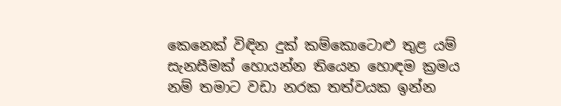කෙනෙක් විඳින දුක් කම්කොටොළු තුළ යම් සැනසීමක් හොයන්න තියෙන හොඳම ක්‍රමය නම් තමාට වඩා නරක තත්වයක ඉන්න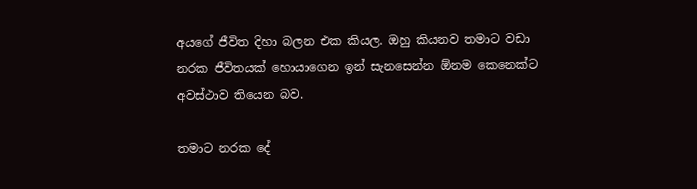අයගේ ජීවිත දිහා බලන එක කියල. ඔහු කියනව තමාට වඩා නරක ජීවිතයක් හොයාගෙන ඉන් සැනසෙන්න ඕනම කෙනෙක්ට අවස්ථාව තියෙන බව.

තමාට නරක දේ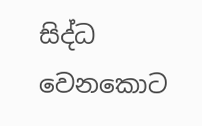සිද්ධ වෙනකොට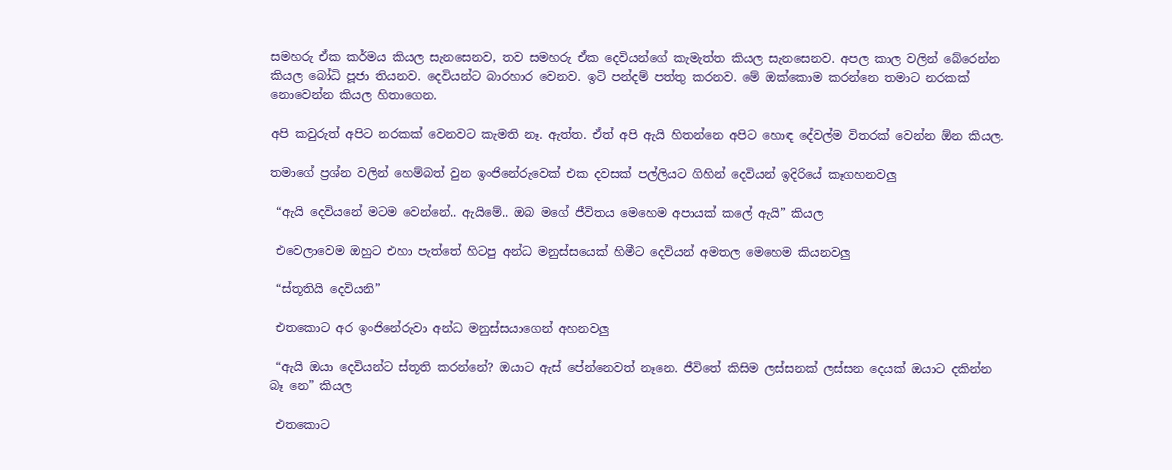සමහරු ඒක කර්මය කියල සැනසෙනව, තව සමහරු ඒක දෙවියන්ගේ කැමැත්ත කියල සැනසෙනව. අපල කාල වලින් බේරෙන්න කියල බෝධි පූජා තියනව. දෙවියන්ට බාරහාර වෙනව. ඉටි පන්දම් පත්තු කරනව. මේ ඔක්කොම කරන්නෙ තමාට නරකක් නොවෙන්න කියල හිතාගෙන.

අපි කවුරුත් අපිට නරකක් වෙනවට කැමති නෑ. ඇත්ත. ඒත් අපි ඇයි හිතන්නෙ අපිට හොඳ දේවල්ම විතරක් වෙන්න ඕන කියල.

තමාගේ ප්‍රශ්න වලින් හෙම්බත් වුන ඉංජිනේරුවෙක් එක දවසක් පල්ලියට ගිහින් දෙවියන් ඉදිරියේ කෑගහනවලු

 “ඇයි දෙවියනේ මටම වෙන්නේ.. ඇයිමේ.. ඔබ මගේ ජීවිතය මෙහෙම අපායක් කලේ ඇයි” කියල

 එවෙලාවෙම ඔහුට එහා පැත්තේ හිටපු අන්ධ මනුස්සයෙක් හිමීට දෙවියන් අමතල මෙහෙම කියනවලු

 “ස්තූතියි දෙවියනි”

 එතකොට අර ඉංජිනේරුවා අන්ධ මනුස්සයාගෙන් අහනවලු

 “ඇයි ඔයා දෙවියන්ට ස්තූති කරන්නේ? ඔයාට ඇස් පේන්නෙවත් නෑනෙ. ජීවිතේ කිසිම ලස්සනක් ලස්සන දෙයක් ඔයාට දකින්න බෑ නෙ” කියල

 එතකොට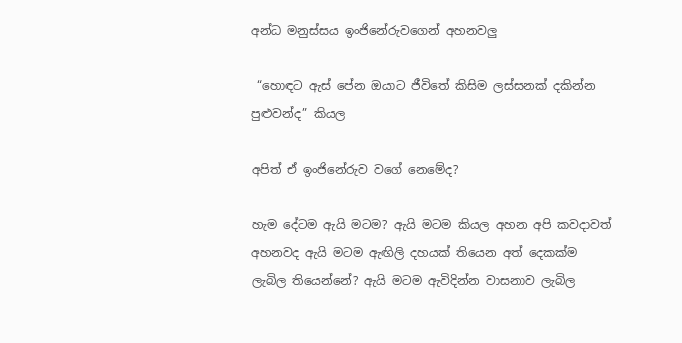අන්ධ මනුස්සය ඉංජිනේරුවගෙන් අහනවලු

 “හොඳට ඇස් පේන ඔයාට ජීවිතේ කිසිම ලස්සනක් දකින්න පුළුවන්ද” කියල

අපිත් ඒ ඉංජිනේරුව වගේ නෙමේද?

හැම දේටම ඇයි මටම? ඇයි මටම කියල අහන අපි කවදාවත් අහනවද ඇයි මටම ඇඟිලි දහයක් තියෙන අත් දෙකක්ම ලැබිල තියෙන්නේ? ඇයි මටම ඇවිදින්න වාසනාව ලැබිල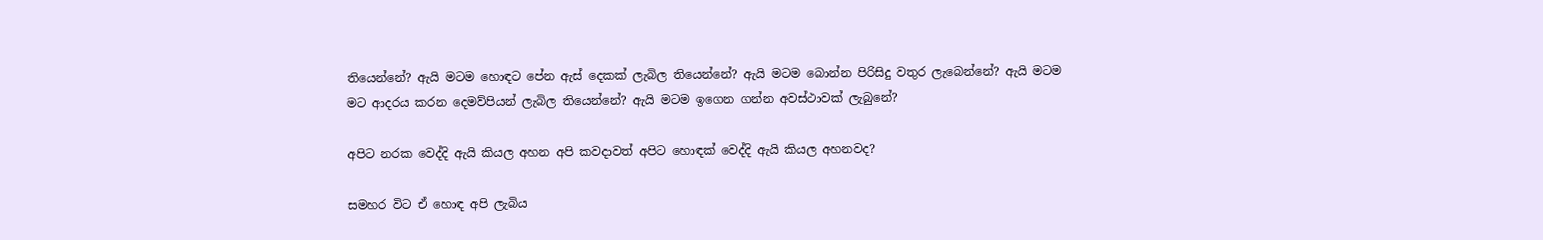තියෙන්නේ? ඇයි මටම හොඳට පේන ඇස් දෙකක් ලැබිල තියෙන්නේ? ඇයි මටම බොන්න පිරිසිදු වතුර ලැබෙන්නේ? ඇයි මටම මට ආදරය කරන දෙමව්පියන් ලැබිල තියෙන්නේ? ඇයි මටම ඉගෙන ගන්න අවස්ථාවක් ලැබුනේ?

අපිට නරක වෙද්දි ඇයි කියල අහන අපි කවදාවත් අපිට හොඳක් වෙද්දි ඇයි කියල අහනවද?

සමහර විට ඒ හොඳ අපි ලැබිය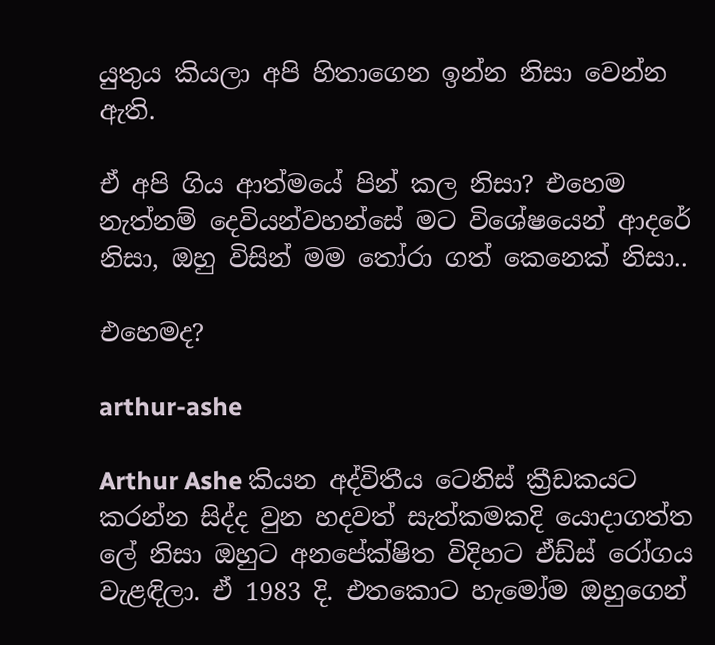යුතුය කියලා අපි හිතාගෙන ඉන්න නිසා වෙන්න ඇති.

ඒ අපි ගිය ආත්මයේ පින් කල නිසා? එහෙම නැත්නම් දෙවියන්වහන්සේ මට විශේෂයෙන් ආදරේ නිසා, ඔහු විසින් මම තෝරා ගත් කෙනෙක් නිසා..

එහෙමද?

arthur-ashe

Arthur Ashe කියන අද්විතීය ටෙනිස් ක්‍රීඩකයට කරන්න සිද්ද වුන හදවත් සැත්කමකදි යොදාගත්ත ලේ නිසා ඔහුට අනපේක්ෂිත විදිහට ඒඩ්ස් රෝගය වැළඳිලා. ඒ 1983 දි. එතකොට හැමෝම ඔහුගෙන්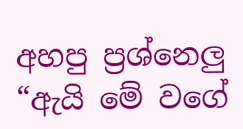අහපු ප්‍රශ්නෙලු “ඇයි මේ වගේ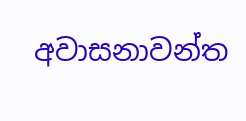අවාසනාවන්ත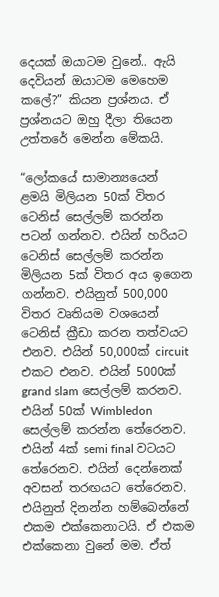දෙයක් ඔයාටම වුනේ.. ඇයි දෙවියන් ඔයාටම මෙහෙම කලේ?” කියන ප්‍රශ්නය. ඒ ප්‍රශ්නයට ඔහු දීලා තියෙන උත්තරේ මෙන්න මේකයි.

“ලෝකයේ සාමාන්‍යයෙන් ළමයි මිලියන 50ක් විතර ටෙනිස් සෙල්ලම් කරන්න පටන් ගන්නව. එයින් හරියට ටෙනිස් සෙල්ලම් කරන්න මිලියන 5ක් විතර අය ඉගෙන ගන්නව. එයිනුත් 500,000 විතර වෘතියම වශයෙන් ටෙනිස් ක්‍රීඩා කරන තත්වයට එනව. එයින් 50,000ක් circuit එකට එනව. එයින් 5000ක් grand slam සෙල්ලම් කරනව. එයින් 50ක් Wimbledon සෙල්ලම් කරන්න තේරෙනව. එයින් 4ක් semi final වටයට තේරෙනව. එයින් දෙන්නෙක් අවසන් තරඟයට තේරෙනව. එයිනුත් දිනන්න හම්බෙන්නේ එකම එක්කෙනාටයි. ඒ එකම එක්කෙනා වුනේ මම. ඒත්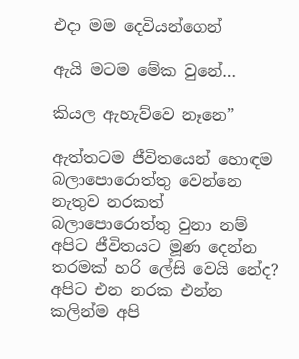එදා මම දෙවියන්ගෙන්

ඇයි මටම මේක වුනේ…

කියල ඇහැව්වෙ නෑනෙ”

ඇත්තටම ජීවිතයෙන් හොඳම බලාපොරොත්තු වෙන්නෙ නැතුව නරකත් බලාපොරොත්තු වුනා නම් අපිට ජීවිතයට මූණ දෙන්න තරමක් හරි ලේසි වෙයි නේද? අපිට එන නරක එන්න කලින්ම අපි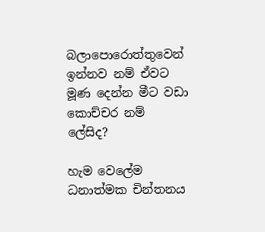බලාපොරොත්තුවෙන් ඉන්නව නම් ඒවට මූණ දෙන්න මීට වඩා කොච්චර නම් ලේසිද?

හැම වෙලේම ධනාත්මක චින්තනය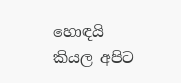හොඳයි කියල අපිට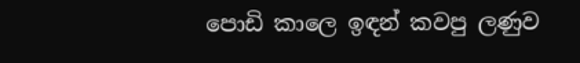පොඩි කාලෙ ඉඳන් කවපු ලණුව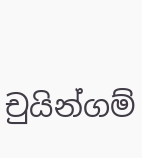චුයින්ගම්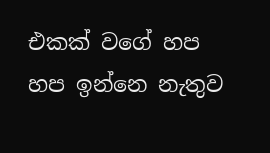එකක් වගේ හප හප ඉන්නෙ නැතුව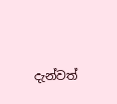දැන්වත්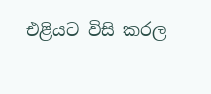එළියට විසි කරල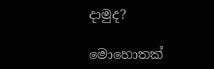දාමුද?

මොහොතක්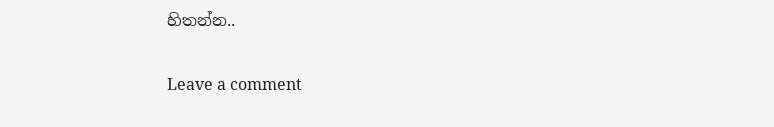හිතන්න..

Leave a comment